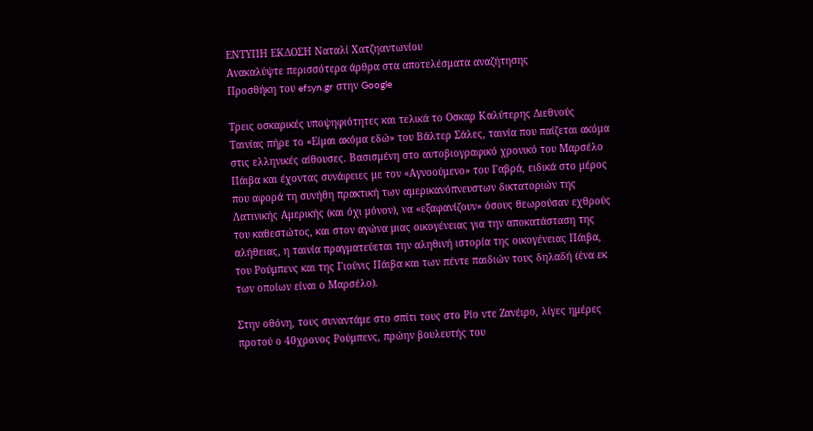ΕΝΤΥΠΗ ΕΚΔΟΣΗ Ναταλί Χατζηαντωνίου
Ανακαλύψτε περισσότερα άρθρα στα αποτελέσματα αναζήτησης
Προσθήκη του efsyn.gr στην Google

Τρεις οσκαρικές υποψηφιότητες και τελικά το Οσκαρ Καλύτερης Διεθνούς Ταινίας πήρε το «Είμαι ακόμα εδώ» του Βάλτερ Σάλες, ταινία που παίζεται ακόμα στις ελληνικές αίθουσες. Βασισμένη στο αυτοβιογραφικό χρονικό του Μαρσέλο Πάιβα και έχοντας συνάφειες με τον «Αγνοούμενο» του Γαβρά, ειδικά στο μέρος που αφορά τη συνήθη πρακτική των αμερικανόπνευστων δικτατοριών της Λατινικής Αμερικής (και όχι μόνον), να «εξαφανίζουν» όσους θεωρούσαν εχθρούς του καθεστώτος, και στον αγώνα μιας οικογένειας για την αποκατάσταση της αλήθειας, η ταινία πραγματεύεται την αληθινή ιστορία της οικογένειας Πάιβα, του Ρούμπενς και της Γιούνις Πάιβα και των πέντε παιδιών τους δηλαδή (ένα εκ των οποίων είναι ο Μαρσέλο).

Στην οθόνη, τους συναντάμε στο σπίτι τους στο Ρίο ντε Ζανέιρο, λίγες ημέρες προτού ο 40χρονος Ρούμπενς, πρώην βουλευτής του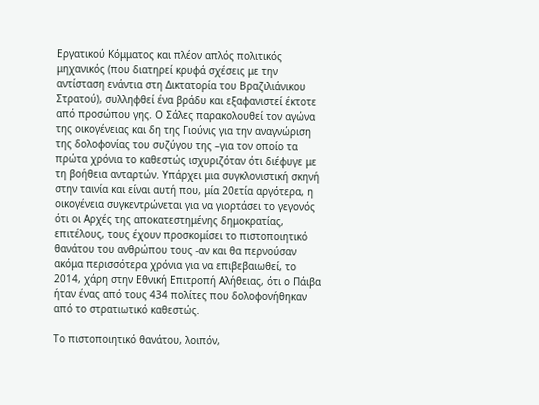Εργατικού Κόμματος και πλέον απλός πολιτικός μηχανικός (που διατηρεί κρυφά σχέσεις με την αντίσταση ενάντια στη Δικτατορία του Βραζιλιάνικου Στρατού), συλληφθεί ένα βράδυ και εξαφανιστεί έκτοτε από προσώπου γης. Ο Σάλες παρακολουθεί τον αγώνα της οικογένειας και δη της Γιούνις για την αναγνώριση της δολοφονίας του συζύγου της –για τον οποίο τα πρώτα χρόνια το καθεστώς ισχυριζόταν ότι διέφυγε με τη βοήθεια ανταρτών. Υπάρχει μια συγκλονιστική σκηνή στην ταινία και είναι αυτή που, μία 20ετία αργότερα, η οικογένεια συγκεντρώνεται για να γιορτάσει το γεγονός ότι οι Αρχές της αποκατεστημένης δημοκρατίας, επιτέλους, τους έχουν προσκομίσει το πιστοποιητικό θανάτου του ανθρώπου τους -αν και θα περνούσαν ακόμα περισσότερα χρόνια για να επιβεβαιωθεί, το 2014, χάρη στην Εθνική Επιτροπή Αλήθειας, ότι ο Πάιβα ήταν ένας από τους 434 πολίτες που δολοφονήθηκαν από το στρατιωτικό καθεστώς.

Το πιστοποιητικό θανάτου, λοιπόν,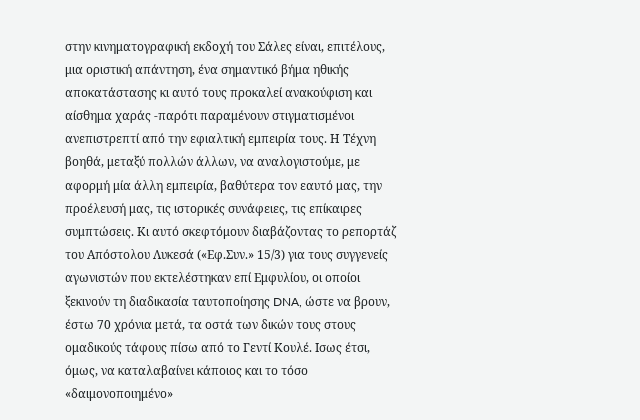στην κινηματογραφική εκδοχή του Σάλες είναι, επιτέλους, μια οριστική απάντηση, ένα σημαντικό βήμα ηθικής αποκατάστασης κι αυτό τους προκαλεί ανακούφιση και αίσθημα χαράς -παρότι παραμένουν στιγματισμένοι ανεπιστρεπτί από την εφιαλτική εμπειρία τους. Η Τέχνη βοηθά, μεταξύ πολλών άλλων, να αναλογιστούμε, με αφορμή μία άλλη εμπειρία, βαθύτερα τον εαυτό μας, την προέλευσή μας, τις ιστορικές συνάφειες, τις επίκαιρες συμπτώσεις. Κι αυτό σκεφτόμουν διαβάζοντας το ρεπορτάζ του Απόστολου Λυκεσά («Εφ.Συν.» 15/3) για τους συγγενείς αγωνιστών που εκτελέστηκαν επί Εμφυλίου, οι οποίοι ξεκινούν τη διαδικασία ταυτοποίησης DNA, ώστε να βρουν, έστω 70 χρόνια μετά, τα οστά των δικών τους στους ομαδικούς τάφους πίσω από το Γεντί Κουλέ. Ισως έτσι, όμως, να καταλαβαίνει κάποιος και το τόσο «δαιμονοποιημένο»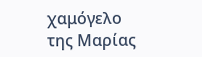χαμόγελο της Μαρίας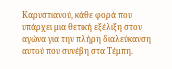Καρυστιανού, κάθε φορά που υπάρχει μια θετική εξέλιξη στον αγώνα για την πλήρη διαλεύκανση αυτού που συνέβη στα Τέμπη.